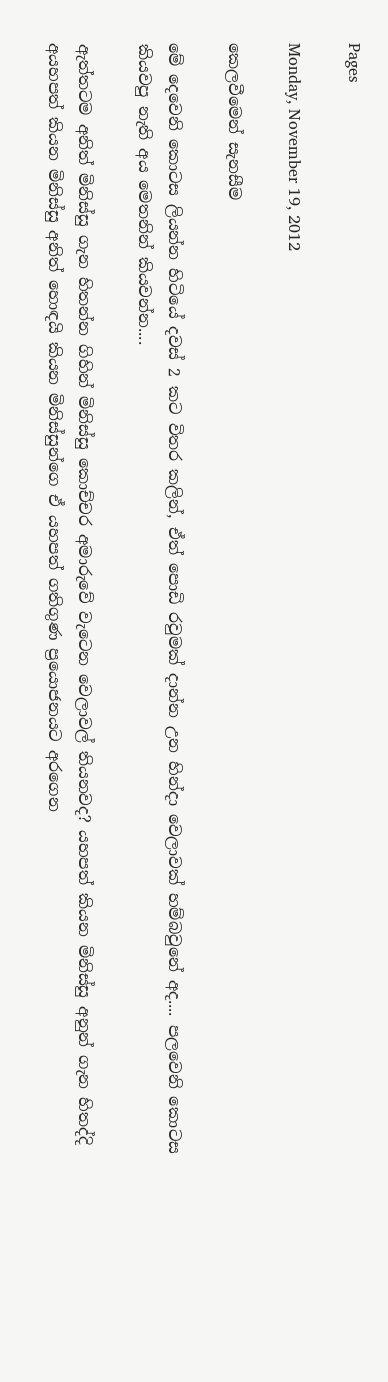Pages

Monday, November 19, 2012

කෙලවීමෙන් සැනසීම

මේ දෙවෙනි කොටස ලියන්න හිටියේ දවස් 2 කට විතර කලින්, ඒත් පොඩි රවුමක් දාන්න උන හින්දා වෙලාවක් හම්බවුනේ අද.... පලවෙනි කොටස කියවපු නැති අය මෙතනින් කියවන්න....

ඇත්තටම අනිත් මිනිස්සු ගැන හිතන්න ගිහින් මිනිස්සු කොච්චර අමාරුවේ වැටෙන වෙලාවල් තියනවද? යහපත් කියන මිනිස්සු අනුන් ගැන හිතද්දි අයහපත් කියන මිනිස්සු අනිත් හොඳයි කියන මිනිස්සුන්ගෙ ඒ යහපත් ගතිගුණ ප්‍රයොජනයට අරගෙන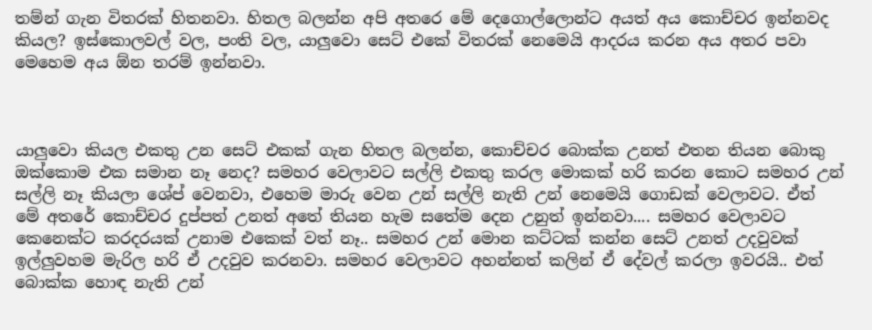තම්න් ගැන විතරක් හිතනවා. හිතල බලන්න අපි අතරෙ මේ දෙගොල්ලොන්ට අයත් අය කොච්චර ඉන්නවද කියල? ඉස්කොලවල් වල, පංති වල, යාලුවො සෙට් එකේ විතරක් නෙමෙයි ආදරය කරන අය අතර පවා මෙහෙම අය ඕන තරම් ඉන්නවා.



යාලුවො කියල එකතු උන සෙට් එකක් ගැන හිතල බලන්න, කොච්චර බොක්ක උනත් එතන තියන බොකු ඔක්කොම එක සමාන නෑ නෙද? සමහර වෙලාවට සල්ලි එකතු කරල මොකක් හරි කරන කොට සමහර උන් සල්ලි නෑ කියලා ශේප් වෙනවා, එහෙම මාරු වෙන උන් සල්ලි නැති උන් නෙමෙයි ගොඩක් වෙලාවට. ඒත් මේ අතරේ කොච්චර දුප්පත් උනත් අතේ තියන හැම සතේම දෙන උනුත් ඉන්නවා.... සමහර වෙලාවට කෙනෙක්ට කරදරයක් උනාම එකෙක් වත් නෑ.. සමහර උන් මොන කට්ටක් කන්න සෙට් උනත් උදවුවක් ඉල්ලුවහම මැරිල හරි ඒ උදවුව කරනවා. සමහර වෙලාවට අහන්නත් කලින් ඒ දේවල් කරලා ඉවරයි.. එත් බොක්ක හොඳ නැති උන්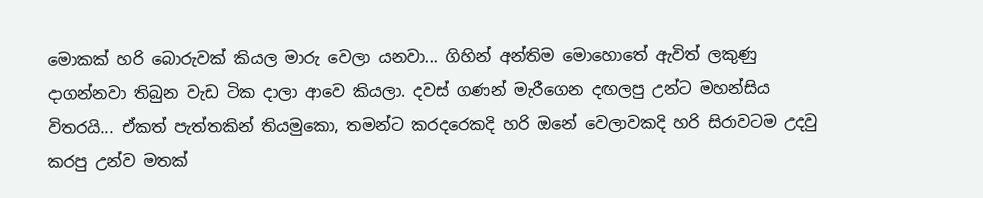මොකක් හරි බොරුවක් කියල මාරු වෙලා යනවා... ගිහින් අන්තිම මොහොතේ ඇවිත් ලකුණු දාගන්නවා තිබුන වැඩ ටික දාලා ආවෙ කියලා. දවස් ගණන් මැරීගෙන දඟලපු උන්ට මහන්සිය විතරයි... ඒකත් පැත්තකින් තියමුකො, තමන්ට කරදරෙකදි හරි ඔනේ වෙලාවකදි හරි සිරාවටම උදවු කරපු උන්ව මතක්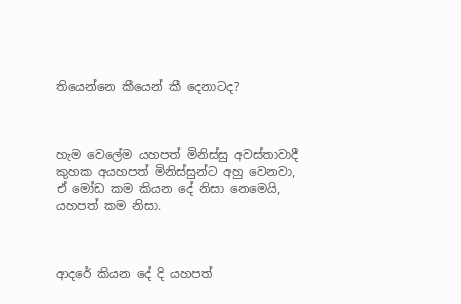තියෙන්නෙ කීයෙන් කී දෙනාටද?



හැම වෙලේම යහපත් මිනිස්සු අවස්තාවාදී කුහක අයහපත් මිනිස්සුන්ට අහු වෙනවා, ඒ මෝඩ කම කියන දේ නිසා නෙමෙයි, යහපත් කම නිසා.



ආදරේ කියන දේ දි යහපත්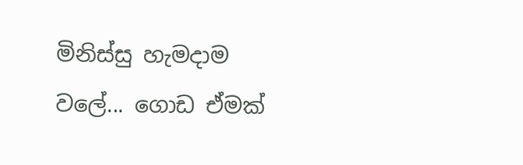මිනිස්සු හැමදාම වලේ... ගොඩ ඒමක්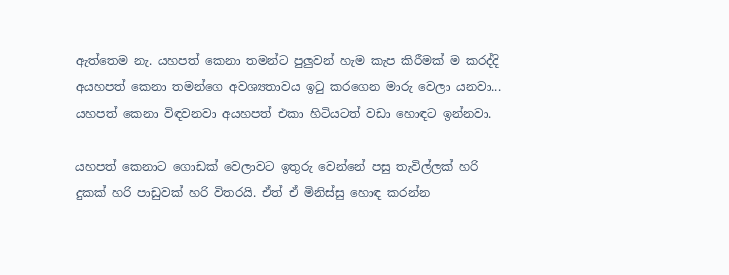ඇත්තෙම නැ. යහපත් කෙනා තමන්ට පුලුවන් හැම කැප කිරීමක් ම කරද්දි අයහපත් කෙනා තමන්ගෙ අවශ්‍යතාවය ඉටු කරගෙන මාරු වෙලා යනවා... යහපත් කෙනා විඳවනවා අයහපත් එකා හිටියටත් වඩා හොඳට ඉන්නවා.

යහපත් කෙනාට ගොඩක් වෙලාවට ඉතුරු වෙන්නේ පසු තැවිල්ලක් හරි දුකක් හරි පාඩුවක් හරි විතරයි. ඒත් ඒ මිනිස්සු හොඳ කරන්න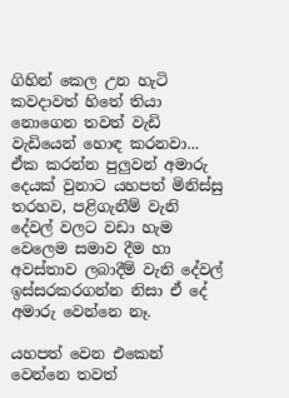ගිහින් කෙල උන හැටි කවදාවත් හිතේ තියා නොගෙන තවත් වැඩි වැඩියෙන් හොඳ කරනවා... ඒක කරන්න පුලුවන් අමාරු දෙයක් වුනාට යහපත් මිනිස්සු තරහව, පළිගැනීම් වැනි දේවල් වලට වඩා හැම වෙලෙම සමාව දීම හා අවස්තාව ලබාදීම් වැනි දේවල් ඉස්සරකරගන්න නිසා ඒ දේ අමාරු වෙන්නෙ නෑ.

යහපත් වෙන එකෙන් වෙන්නෙ තවත්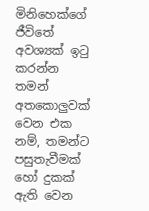මිනිහෙක්ගේ ජීවිතේ අවශ්‍යක් ඉටු කරන්න තමන් අතකොලුවක් වෙන එක නම්, තමන්ට පසුතැවීමක් හෝ දුකක් ඇති වෙන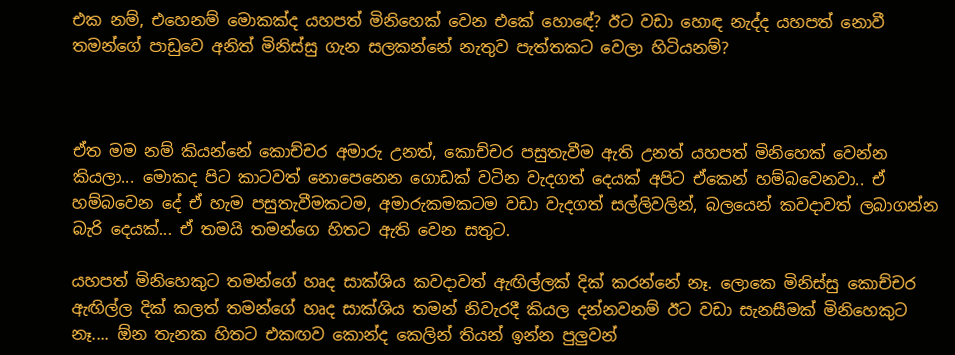එක නම්, එහෙනම් මොකක්ද යහපත් මිනිහෙක් වෙන එකේ හොඳේ? ඊට වඩා හොඳ නැද්ද යහපත් නොවී තමන්ගේ පාඩුවෙ අනිත් මිනිස්සු ගැන සලකන්නේ නැතුව පැත්තකට වෙලා හිටියනම්?



ඒත මම නම් කියන්නේ කොච්චර අමාරු උනත්, කොච්චර පසුතැවීම ඇති උනත් යහපත් මිනිහෙක් වෙන්න කියලා... මොකද පිට කාටවත් නොපෙනෙන ගොඩක් වටින වැදගත් දෙයක් අපිට ඒකෙන් හම්බවෙනවා.. ඒ හම්බවෙන දේ ඒ හැම පසුතැවීමකටම, අමාරුකමකටම වඩා වැදගත් සල්ලිවලින්, බලයෙන් කවදාවත් ලබාගන්න බැරි දෙයක්... ඒ තමයි තමන්ගෙ හිතට ඇති වෙන සතුට.

යහපත් මිනිහෙකුට තමන්ගේ හෘද සාක්ශිය කවදාවත් ඇඟිල්ලක් දික් කරන්නේ නෑ. ලොකෙ මිනිස්සු කොච්චර ඇඟිල්ල දික් කලත් තමන්ගේ හෘද සාක්ශිය තමන් නිවැරදී කියල දන්නවනම් ඊට වඩා සැනසීමක් මිනිහෙකුට නෑ.... ඕන තැනක හිතට එකඟව කොන්ද කෙලින් තියන් ඉන්න පුලුවන්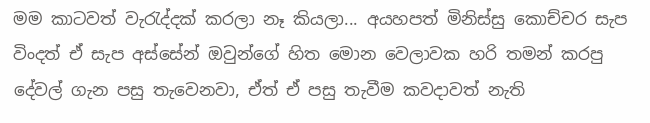මම කාටවත් වැරැද්දක් කරලා නෑ කියලා... අයහපත් මිනිස්සු කොච්චර සැප විංදත් ඒ සැප අස්සේන් ඔවුන්ගේ හිත මොන වෙලාවක හරි තමන් කරපු දේවල් ගැන පසු තැවෙනවා, ඒත් ඒ පසු තැවීම කවදාවත් නැති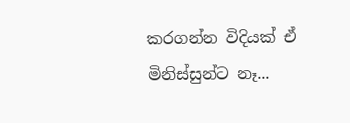කරගන්න විදියක් ඒ මිනිස්සුන්ට නෑ...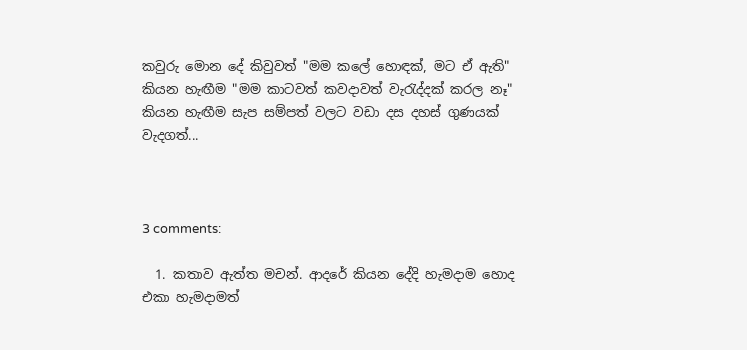කවුරු මොන දේ කිවුවත් "මම කලේ හොඳක්, මට ඒ ඇති" කියන හැඟීම "මම කාටවත් කවදාවත් වැරැද්දක් කරල නෑ" කියන හැඟීම සැප සම්පත් වලට වඩා දස දහස් ගුණයක් වැදගත්...



3 comments:

  1. කතාව ඇත්ත මචන්. ආදරේ කියන දේදි හැමදාම හොද එකා හැමදාමත්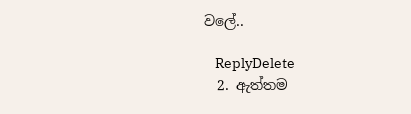වලේ..

    ReplyDelete
  2. ඇත්තම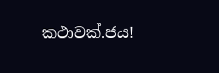කථාවක්.ජය!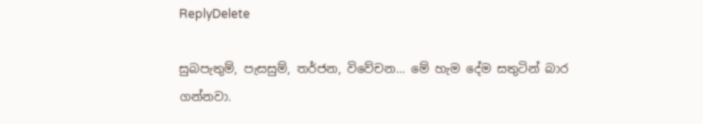ReplyDelete

සුබපැතුම්, පැසසුම්, තර්ජන, විවේචන... මේ හැම දේම සතුටින් බාර ගන්නවා.